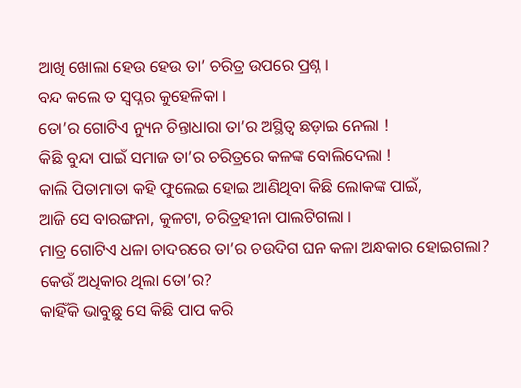ଆଖି ଖୋଲା ହେଉ ହେଉ ତା’ ଚରିତ୍ର ଉପରେ ପ୍ରଶ୍ନ ।
ବନ୍ଦ କଲେ ତ ସ୍ୱପ୍ନର କୁହେଳିକା ।
ତୋ’ର ଗୋଟିଏ ନ୍ୟୁନ ଚିନ୍ତାଧାରା ତା’ର ଅସ୍ଥିତ୍ଵ ଛଡ଼ାଇ ନେଲା !
କିଛି ବୁନ୍ଦା ପାଇଁ ସମାଜ ତା’ର ଚରିତ୍ରରେ କଳଙ୍କ ବୋଲିଦେଲା !
କାଲି ପିତାମାତା କହି ଫୁଲେଇ ହୋଇ ଆଣିଥିବା କିଛି ଲୋକଙ୍କ ପାଇଁ,
ଆଜି ସେ ବାରଙ୍ଗନା, କୁଳଟା, ଚରିତ୍ରହୀନା ପାଲଟିଗଲା ।
ମାତ୍ର ଗୋଟିଏ ଧଳା ଚାଦରରେ ତା’ର ଚଉଦିଗ ଘନ କଳା ଅନ୍ଧକାର ହୋଇଗଲା?
କେଉଁ ଅଧିକାର ଥିଲା ତୋ’ର?
କାହିଁକି ଭାବୁଛୁ ସେ କିଛି ପାପ କରି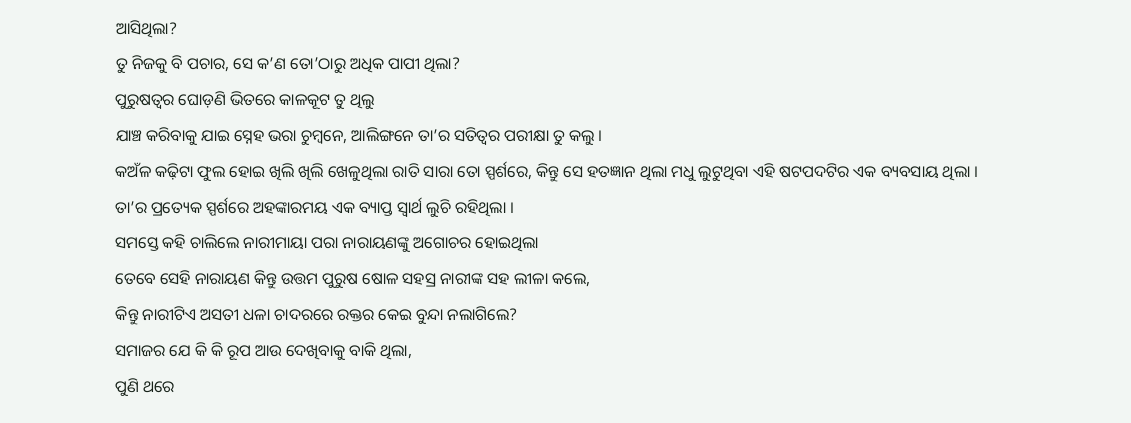ଆସିଥିଲା?
ତୁ ନିଜକୁ ବି ପଚାର, ସେ କ’ଣ ତୋ’ଠାରୁ ଅଧିକ ପାପୀ ଥିଲା?
ପୁରୁଷତ୍ଵର ଘୋଡ଼ଣି ଭିତରେ କାଳକୂଟ ତୁ ଥିଲୁ
ଯାଞ୍ଚ କରିବାକୁ ଯାଇ ସ୍ନେହ ଭରା ଚୁମ୍ବନେ, ଆଲିଙ୍ଗନେ ତା’ର ସତିତ୍ୱର ପରୀକ୍ଷା ତୁ କଲୁ ।
କଅଁଳ କଢ଼ିଟା ଫୁଲ ହୋଇ ଖିଲି ଖିଲି ଖେଳୁଥିଲା ରାତି ସାରା ତୋ ସ୍ପର୍ଶରେ, କିନ୍ତୁ ସେ ହତଜ୍ଞାନ ଥିଲା ମଧୁ ଲୁଟୁଥିବା ଏହି ଷଟପଦଟିର ଏକ ବ୍ୟବସାୟ ଥିଲା ।
ତା’ର ପ୍ରତ୍ୟେକ ସ୍ପର୍ଶରେ ଅହଙ୍କାରମୟ ଏକ ବ୍ୟାପ୍ତ ସ୍ୱାର୍ଥ ଲୁଚି ରହିଥିଲା ।
ସମସ୍ତେ କହି ଚାଲିଲେ ନାରୀମାୟା ପରା ନାରାୟଣଙ୍କୁ ଅଗୋଚର ହୋଇଥିଲା
ତେବେ ସେହି ନାରାୟଣ କିନ୍ତୁ ଉତ୍ତମ ପୁରୁଷ ଷୋଳ ସହସ୍ର ନାରୀଙ୍କ ସହ ଲୀଳା କଲେ,
କିନ୍ତୁ ନାରୀଟିଏ ଅସତୀ ଧଳା ଚାଦରରେ ରକ୍ତର କେଇ ବୁନ୍ଦା ନଲାଗିଲେ?
ସମାଜର ଯେ କି କି ରୂପ ଆଉ ଦେଖିବାକୁ ବାକି ଥିଲା,
ପୁଣି ଥରେ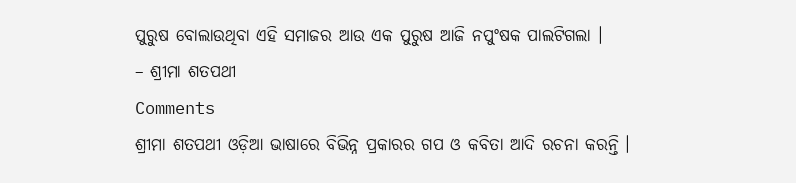ପୁରୁଷ ବୋଲାଉଥିବା ଏହି ସମାଜର ଆଉ ଏକ ପୁରୁଷ ଆଜି ନପୁଂଷକ ପାଲଟିଗଲା ।
– ଶ୍ରୀମା ଶତପଥୀ
Comments
ଶ୍ରୀମା ଶତପଥୀ ଓଡ଼ିଆ ଭାଷାରେ ବିଭିନ୍ନ ପ୍ରକାରର ଗପ ଓ କବିତା ଆଦି ରଚନା କରନ୍ତି ।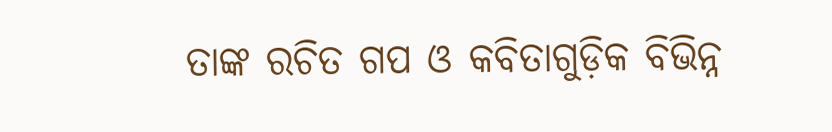ତାଙ୍କ ରଚିତ ଗପ ଓ କବିତାଗୁଡ଼ିକ ବିଭିନ୍ନ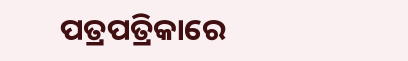ପତ୍ରପତ୍ରିକାରେ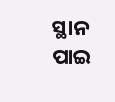ସ୍ଥାନ ପାଇ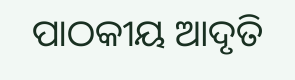ପାଠକୀୟ ଆଦୃତି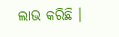ଲାଭ କରିଛି ।